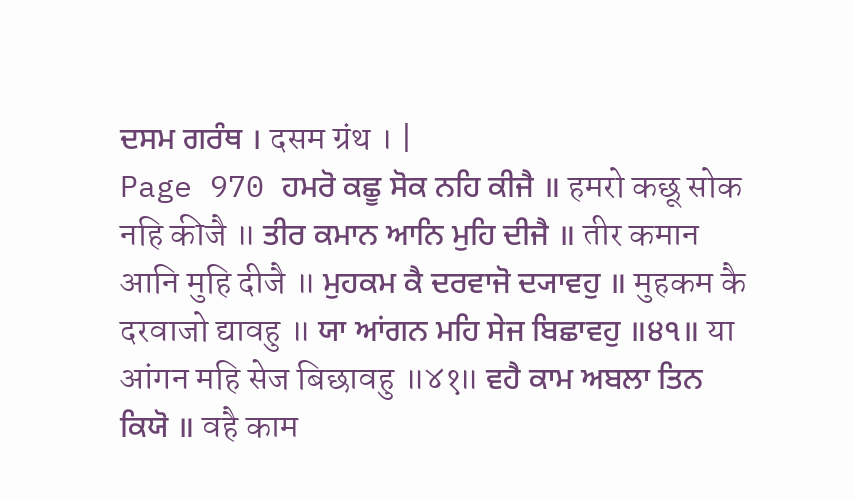ਦਸਮ ਗਰੰਥ । दसम ग्रंथ । |
Page 970 ਹਮਰੋ ਕਛੂ ਸੋਕ ਨਹਿ ਕੀਜੈ ॥ हमरो कछू सोक नहि कीजै ॥ ਤੀਰ ਕਮਾਨ ਆਨਿ ਮੁਹਿ ਦੀਜੈ ॥ तीर कमान आनि मुहि दीजै ॥ ਮੁਹਕਮ ਕੈ ਦਰਵਾਜੋ ਦ੍ਯਾਵਹੁ ॥ मुहकम कै दरवाजो द्यावहु ॥ ਯਾ ਆਂਗਨ ਮਹਿ ਸੇਜ ਬਿਛਾਵਹੁ ॥੪੧॥ या आंगन महि सेज बिछावहु ॥४१॥ ਵਹੈ ਕਾਮ ਅਬਲਾ ਤਿਨ ਕਿਯੋ ॥ वहै काम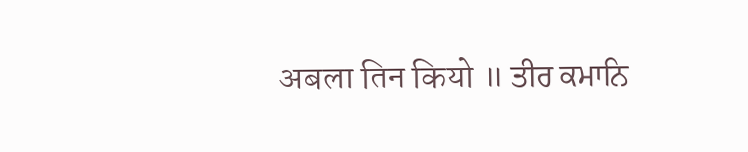अबला तिन कियो ॥ ਤੀਰ ਕਮਾਨਿ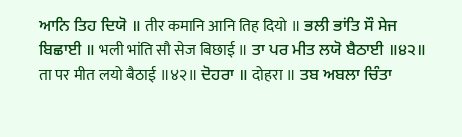ਆਨਿ ਤਿਹ ਦਿਯੋ ॥ तीर कमानि आनि तिह दियो ॥ ਭਲੀ ਭਾਂਤਿ ਸੌ ਸੇਜ ਬਿਛਾਈ ॥ भली भांति सौ सेज बिछाई ॥ ਤਾ ਪਰ ਮੀਤ ਲਯੋ ਬੈਠਾਈ ॥੪੨॥ ता पर मीत लयो बैठाई ॥४२॥ ਦੋਹਰਾ ॥ दोहरा ॥ ਤਬ ਅਬਲਾ ਚਿੰਤਾ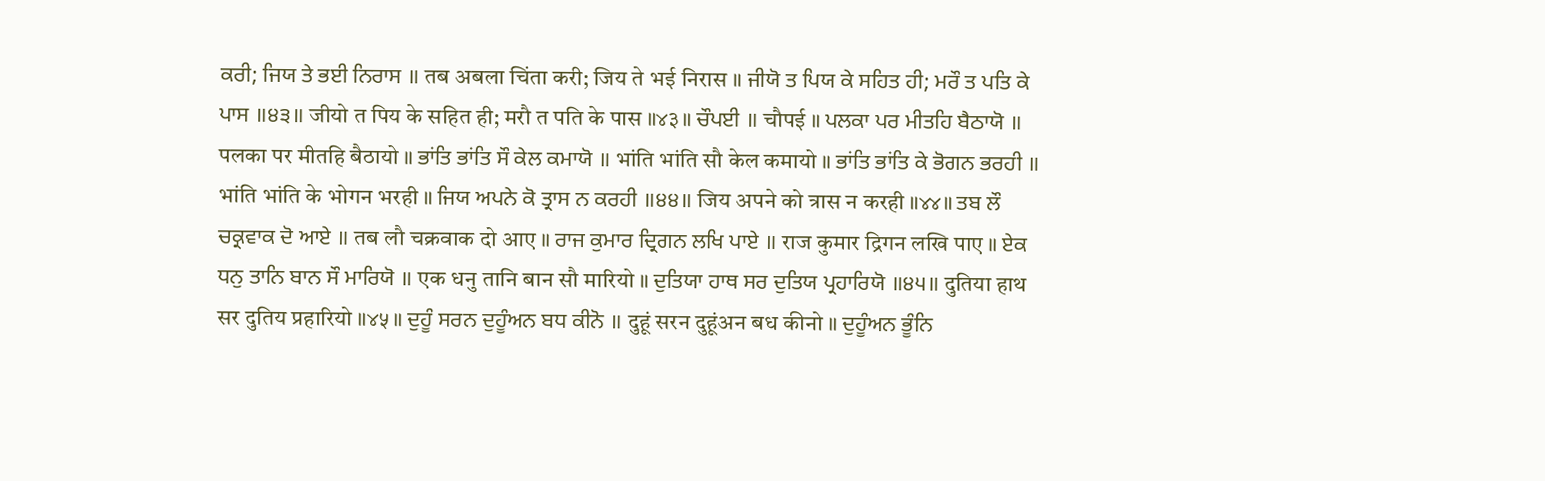ਕਰੀ; ਜਿਯ ਤੇ ਭਈ ਨਿਰਾਸ ॥ तब अबला चिंता करी; जिय ते भई निरास ॥ ਜੀਯੋ ਤ ਪਿਯ ਕੇ ਸਹਿਤ ਹੀ; ਮਰੌ ਤ ਪਤਿ ਕੇ ਪਾਸ ॥੪੩॥ जीयो त पिय के सहित ही; मरौ त पति के पास ॥४३॥ ਚੌਪਈ ॥ चौपई ॥ ਪਲਕਾ ਪਰ ਮੀਤਹਿ ਬੈਠਾਯੋ ॥ पलका पर मीतहि बैठायो ॥ ਭਾਂਤਿ ਭਾਂਤਿ ਸੌ ਕੇਲ ਕਮਾਯੋ ॥ भांति भांति सौ केल कमायो ॥ ਭਾਂਤਿ ਭਾਂਤਿ ਕੇ ਭੋਗਨ ਭਰਹੀ ॥ भांति भांति के भोगन भरही ॥ ਜਿਯ ਅਪਨੇ ਕੋ ਤ੍ਰਾਸ ਨ ਕਰਹੀ ॥੪੪॥ जिय अपने को त्रास न करही ॥४४॥ ਤਬ ਲੌ ਚਕ੍ਰਵਾਕ ਦੋ ਆਏ ॥ तब लौ चक्रवाक दो आए ॥ ਰਾਜ ਕੁਮਾਰ ਦ੍ਰਿਗਨ ਲਖਿ ਪਾਏ ॥ राज कुमार द्रिगन लखि पाए ॥ ਏਕ ਧਨੁ ਤਾਨਿ ਬਾਨ ਸੌ ਮਾਰਿਯੋ ॥ एक धनु तानि बान सौ मारियो ॥ ਦੁਤਿਯਾ ਹਾਥ ਸਰ ਦੁਤਿਯ ਪ੍ਰਹਾਰਿਯੋ ॥੪੫॥ दुतिया हाथ सर दुतिय प्रहारियो ॥४५॥ ਦੁਹੂੰ ਸਰਨ ਦੁਹੂੰਅਨ ਬਧ ਕੀਨੋ ॥ दुहूं सरन दुहूंअन बध कीनो ॥ ਦੁਹੂੰਅਨ ਭੂੰਨਿ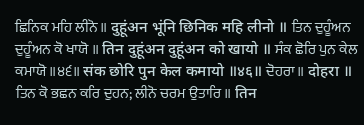ਛਿਨਿਕ ਮਹਿ ਲੀਨੋ ॥ दुहूंअन भूंनि छिनिक महि लीनो ॥ ਤਿਨ ਦੁਹੂੰਅਨ ਦੁਹੂੰਅਨ ਕੋ ਖਾਯੋ ॥ तिन दुहूंअन दुहूंअन को खायो ॥ ਸੰਕ ਛੋਰਿ ਪੁਨ ਕੇਲ ਕਮਾਯੋ ॥੪੬॥ संक छोरि पुन केल कमायो ॥४६॥ ਦੋਹਰਾ ॥ दोहरा ॥ ਤਿਨ ਕੋ ਭਛਨ ਕਰਿ ਦੁਹਨ; ਲੀਨੋ ਚਰਮ ਉਤਾਰਿ ॥ तिन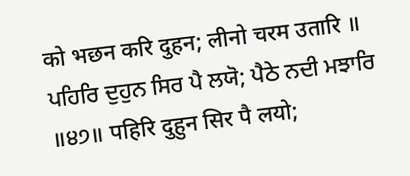को भछन करि दुहन; लीनो चरम उतारि ॥ ਪਹਿਰਿ ਦੁਹੁਨ ਸਿਰ ਪੈ ਲਯੋ; ਪੈਠੇ ਨਦੀ ਮਝਾਰਿ ॥੪੭॥ पहिरि दुहुन सिर पै लयो;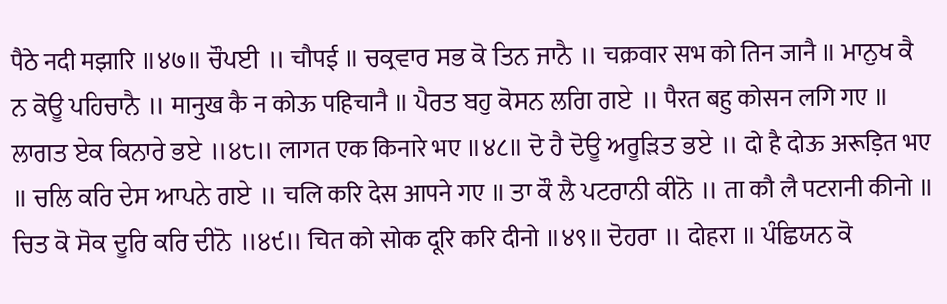पैठे नदी मझारि ॥४७॥ ਚੌਪਈ ॥ चौपई ॥ ਚਕ੍ਰਵਾਰ ਸਭ ਕੋ ਤਿਨ ਜਾਨੈ ॥ चक्रवार सभ को तिन जानै ॥ ਮਾਨੁਖ ਕੈ ਨ ਕੋਊ ਪਹਿਚਾਨੈ ॥ मानुख कै न कोऊ पहिचानै ॥ ਪੈਰਤ ਬਹੁ ਕੋਸਨ ਲਗਿ ਗਏ ॥ पैरत बहु कोसन लगि गए ॥ ਲਾਗਤ ਏਕ ਕਿਨਾਰੇ ਭਏ ॥੪੮॥ लागत एक किनारे भए ॥४८॥ ਦੋ ਹੈ ਦੋਊ ਅਰੂੜਿਤ ਭਏ ॥ दो है दोऊ अरूड़ित भए ॥ ਚਲਿ ਕਰਿ ਦੇਸ ਆਪਨੇ ਗਏ ॥ चलि करि देस आपने गए ॥ ਤਾ ਕੌ ਲੈ ਪਟਰਾਨੀ ਕੀਨੋ ॥ ता कौ लै पटरानी कीनो ॥ ਚਿਤ ਕੋ ਸੋਕ ਦੂਰਿ ਕਰਿ ਦੀਨੋ ॥੪੯॥ चित को सोक दूरि करि दीनो ॥४९॥ ਦੋਹਰਾ ॥ दोहरा ॥ ਪੰਛਿਯਨ ਕੋ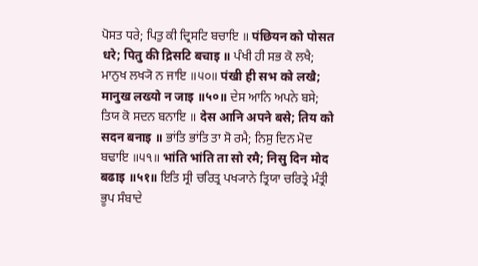ਪੋਸਤ ਧਰੇ; ਪਿਤੁ ਕੀ ਦ੍ਰਿਸਟਿ ਬਚਾਇ ॥ पंछियन को पोसत धरे; पितु की द्रिसटि बचाइ ॥ ਪੰਖੀ ਹੀ ਸਭ ਕੋ ਲਖੈ; ਮਾਨੁਖ ਲਖ੍ਯੋ ਨ ਜਾਇ ॥੫੦॥ पंखी ही सभ को लखै; मानुख लख्यो न जाइ ॥५०॥ ਦੇਸ ਆਨਿ ਅਪਨੇ ਬਸੇ; ਤਿਯ ਕੋ ਸਦਨ ਬਨਾਇ ॥ देस आनि अपने बसे; तिय को सदन बनाइ ॥ ਭਾਂਤਿ ਭਾਂਤਿ ਤਾ ਸੋ ਰਮੈ; ਨਿਸੁ ਦਿਨ ਮੋਦ ਬਢਾਇ ॥੫੧॥ भांति भांति ता सो रमै; निसु दिन मोद बढाइ ॥५१॥ ਇਤਿ ਸ੍ਰੀ ਚਰਿਤ੍ਰ ਪਖ੍ਯਾਨੇ ਤ੍ਰਿਯਾ ਚਰਿਤ੍ਰੇ ਮੰਤ੍ਰੀ ਭੂਪ ਸੰਬਾਦੇ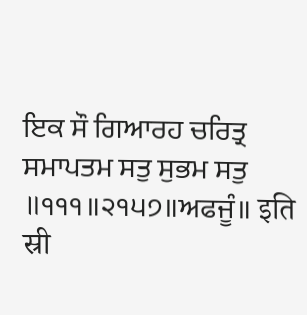ਇਕ ਸੌ ਗਿਆਰਹ ਚਰਿਤ੍ਰ ਸਮਾਪਤਮ ਸਤੁ ਸੁਭਮ ਸਤੁ ॥੧੧੧॥੨੧੫੭॥ਅਫਜੂੰ॥ इति स्री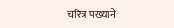चरित्र पख्याने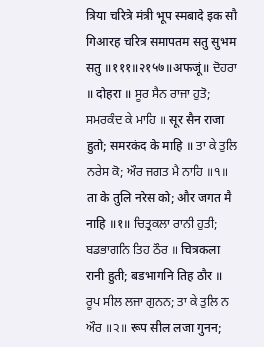त्रिया चरित्रे मंत्री भूप स्मबादे इक सौ गिआरह चरित्र समापतम सतु सुभम सतु ॥१११॥२१५७॥अफजूं॥ ਦੋਹਰਾ ॥ दोहरा ॥ ਸੂਰ ਸੈਨ ਰਾਜਾ ਹੁਤੋ; ਸਮਰਕੰਦ ਕੇ ਮਾਹਿ ॥ सूर सैन राजा हुतो; समरकंद के माहि ॥ ਤਾ ਕੇ ਤੁਲਿ ਨਰੇਸ ਕੋ; ਔਰ ਜਗਤ ਮੈ ਨਾਹਿ ॥੧॥ ता के तुलि नरेस को; और जगत मै नाहि ॥१॥ ਚਿਤ੍ਰਕਲਾ ਰਾਨੀ ਹੁਤੀ; ਬਡਭਾਗਨਿ ਤਿਹ ਠੌਰ ॥ चित्रकला रानी हुती; बडभागनि तिह ठौर ॥ ਰੂਪ ਸੀਲ ਲਜਾ ਗੁਨਨ; ਤਾ ਕੇ ਤੁਲਿ ਨ ਔਰ ॥੨॥ रूप सील लजा गुनन;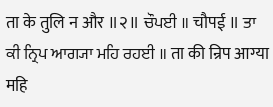ता के तुलि न और ॥२॥ ਚੌਪਈ ॥ चौपई ॥ ਤਾ ਕੀ ਨ੍ਰਿਪ ਆਗ੍ਯਾ ਮਹਿ ਰਹਈ ॥ ता की न्रिप आग्या महि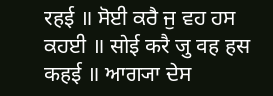रहई ॥ ਸੋਈ ਕਰੈ ਜੁ ਵਹ ਹਸ ਕਹਈ ॥ सोई करै जु वह हस कहई ॥ ਆਗ੍ਯਾ ਦੇਸ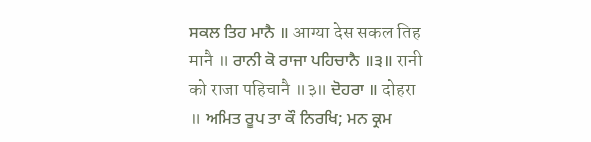ਸਕਲ ਤਿਹ ਮਾਨੈ ॥ आग्या देस सकल तिह मानै ॥ ਰਾਨੀ ਕੋ ਰਾਜਾ ਪਹਿਚਾਨੈ ॥੩॥ रानी को राजा पहिचानै ॥३॥ ਦੋਹਰਾ ॥ दोहरा ॥ ਅਮਿਤ ਰੂਪ ਤਾ ਕੌ ਨਿਰਖਿ; ਮਨ ਕ੍ਰਮ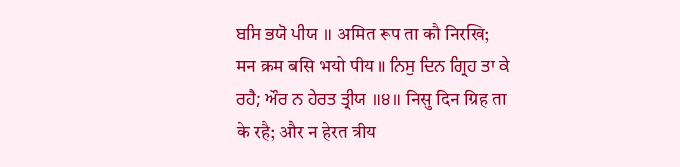ਬਸਿ ਭਯੋ ਪੀਯ ॥ अमित रूप ता कौ निरखि; मन क्रम बसि भयो पीय ॥ ਨਿਸੁ ਦਿਨ ਗ੍ਰਿਹ ਤਾ ਕੇ ਰਹੈ; ਔਰ ਨ ਹੇਰਤ ਤ੍ਰੀਯ ॥੪॥ निसु दिन ग्रिह ता के रहै; और न हेरत त्रीय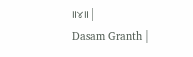॥४॥ |
Dasam Granth |